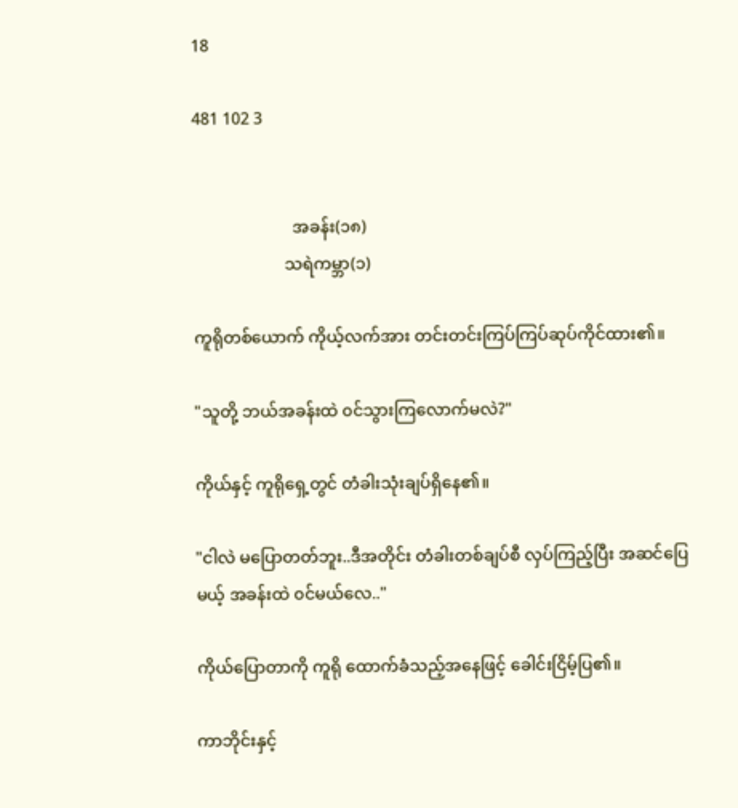18

481 102 3


                        အခန်း(၁၈)
                      သရဲကမ္ဘာ(၁)

ကူရိုတစ်ယောက် ကိုယ့်လက်အား တင်းတင်းကြပ်ကြပ်ဆုပ်ကိုင်ထား၏။

"သူတို့ ဘယ်အခန်းထဲ ၀င်သွားကြလောက်မလဲ?"

ကိုယ်နှင့် ကူရိုရှေ့တွင် တံခါးသုံးချပ်ရှိနေ၏။

"ငါလဲ မပြောတတ်ဘူး..ဒီအတိုင်း တံခါးတစ်ချပ်စီ လှပ်ကြည့်ပြီး အဆင်ပြေမယ့် အခန်းထဲ ၀င်မယ်လေ.."

ကိုယ်ပြောတာကို ကူရို ထောက်ခံသည့်အနေဖြင့် ခေါင်းငြိမ့်ပြ၏။

ကာဘိုင်းနှင့်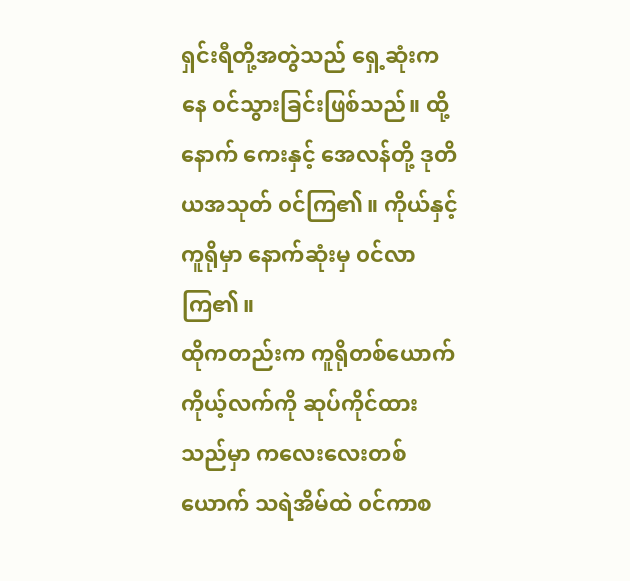ရှင်းရီတို့အတွဲသည် ရှေ့ဆုံးကနေ ၀င်သွားခြင်းဖြစ်သည်။ ထို့နောက် ကေးနှင့် အေလန်တို့ ဒုတိယအသုတ် ၀င်ကြ၏။ ကိုယ်နှင့် ကူရိုမှာ နောက်ဆုံးမှ ၀င်လာကြ၏။
ထိုကတည်းက ကူရိုတစ်ယောက် ကိုယ့်လက်ကို ဆုပ်ကိုင်ထားသည်မှာ ကလေးလေးတစ်ယောက် သရဲအိမ်ထဲ ၀င်ကာစ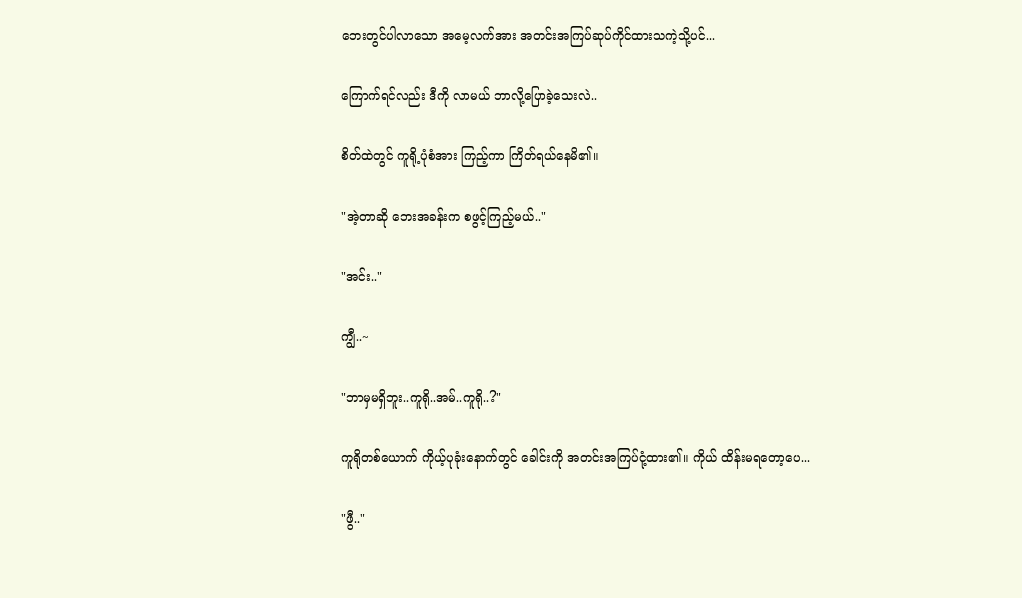ဘေးတွင်ပါလာသော အမေ့လက်အား အတင်းအကြပ်ဆုပ်ကိုင်ထားသကဲ့သို့ပင်...

ကြောက်ရင်လည်း ဒီကို လာမယ် ဘာလို့ပြောခဲ့သေးလဲ..

စိတ်ထဲတွင် ကူရို့ပုံစံအား ကြည့်ကာ ကြိတ်ရယ်နေမိ၏။

"အဲ့တာဆို ဘေးအခန်းက စဖွင့်ကြည့်မယ်.."

"အင်း.."

ကျွီ..~

"ဘာမှမရှိဘူး..ကူရို..အမ်..ကူရို..?"

ကူရိုတစ်ယောက် ကိုယ့်ပုခုံးနောက်တွင် ခေါင်းကို အတင်းအကြပ်ငုံ့ထား၏။ ကိုယ် ထိန်းမရတော့ပေ...

"ဖွီ.."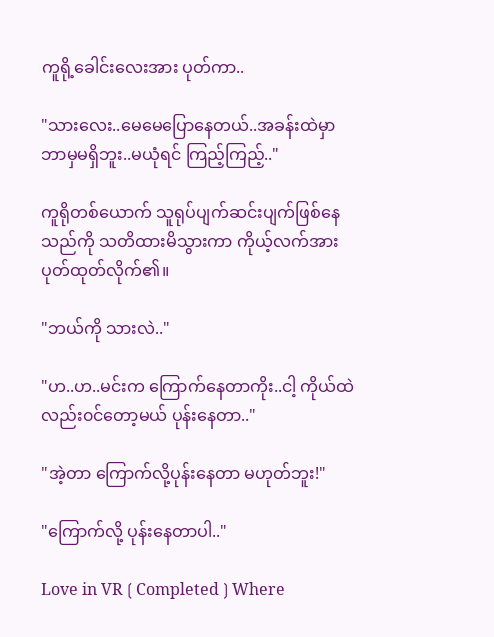ကူရို့ခေါင်းလေးအား ပုတ်ကာ..

"သားလေး..မေမေပြောနေတယ်..အခန်းထဲမှာ ဘာမှမရှိဘူး..မယုံရင် ကြည့်ကြည့်.."

ကူရိုတစ်ယောက် သူရုပ်ပျက်ဆင်းပျက်ဖြစ်နေသည်ကို သတိထားမိသွားကာ ကိုယ့်လက်အား ပုတ်ထုတ်လိုက်၏။

"ဘယ်ကို သားလဲ.."

"ဟ..ဟ..မင်းက ကြောက်နေတာကိုး..ငါ့ ကိုယ်ထဲလည်း၀င်တော့မယ် ပုန်းနေတာ.."

"အဲ့တာ ကြောက်လို့ပုန်းနေတာ မဟုတ်ဘူး!"

"ကြောက်လို့ ပုန်းနေတာပါ.."

Love in VR❲Completed❳Where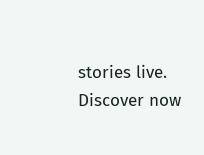stories live. Discover now